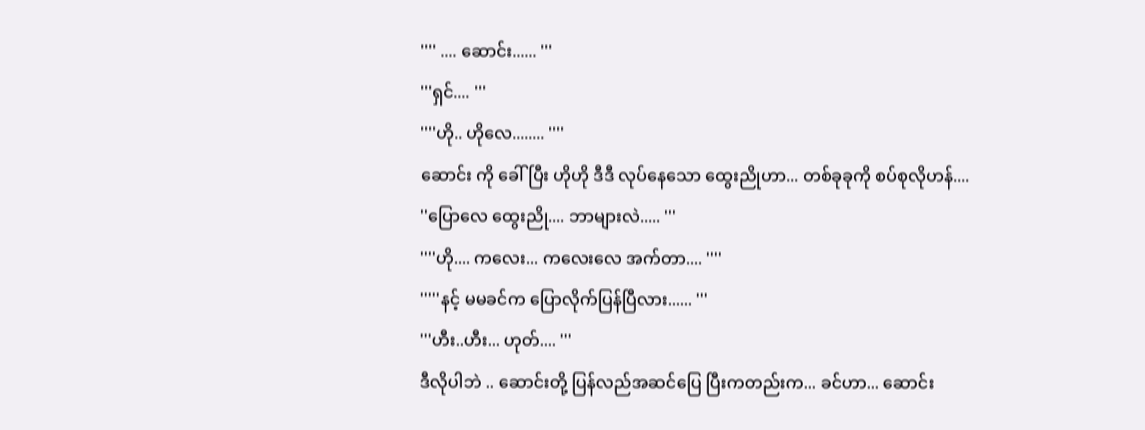'''' .... ဆောင်း...... '''
'''ရှင်.... '''
''''ဟို.. ဟိုလေ........ ''''
ဆောင်း ကို ခေါ်ပြီး ဟိုဟို ဒီဒီ လုပ်နေသော ထွေးညိုဟာ... တစ်ခုခုကို စပ်စုလိုဟန်....
''ပြောလေ ထွေးညို.... ဘာများလဲ..... '''
''''ဟို.... ကလေး... ကလေးလေ အက်တာ.... ''''
'''''နင့် မမခင်က ပြောလိုက်ပြန်ပြီလား...... '''
'''ဟီး..ဟီး... ဟုတ်.... '''
ဒီလိုပါဘဲ .. ဆောင်းတို့ ပြန်လည်အဆင်ပြေ ပြီးကတည်းက... ခင်ဟာ... ဆောင်း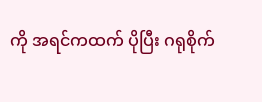ကို အရင်ကထက် ပိုပြီး ဂရုစိုက်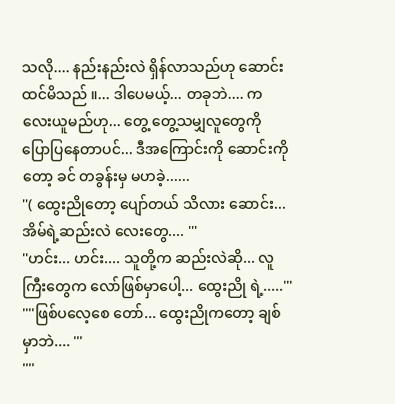သလို.... နည်းနည်းလဲ ရှိန်လာသည်ဟု ဆောင်းထင်မိသည် ။... ဒါပေမယ့်... တခုဘဲ.... ကလေးယူမည်ဟု... တွေ့ တွေ့သမျှလူတွေကို ပြောပြနေတာပင်... ဒီအကြောင်းကို ဆောင်းကိုတော့ ခင် တခွန်းမှ မဟခဲ့......
''( ထွေးညိုတော့ ပျော်တယ် သိလား ဆောင်း... အိမ်ရဲ့ဆည်းလဲ လေးတွေ.... '''
''ဟင်း... ဟင်း.... သူတို့က ဆည်းလဲဆို... လူကြီးတွေက လော်ဖြစ်မှာပေါ့... ထွေးညို ရဲ့.....'''
''''ဖြစ်ပလေ့စေ တော်... ထွေးညိုကတော့ ချစ်မှာဘဲ.... '''
''''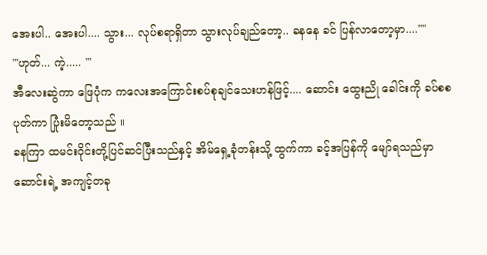အေးပါ.. အေးပါ.... သွား... လုပ်စရာရှိတာ သွားလုပ်ချည်တော့.. ခနနေ ခင် ပြန်လာတော့မှာ....''''
'''ဟုတ်... ကဲ့..... '''
အီလေးဆွဲကာ ဖြေပုံက ကလေးအကြောင်းစပ်စုချင်သေးဟန်ဖြင့်.... ဆောင်း ထွေးညို ခေါင်းကို ခပ်စစပုတ်ကာ ပြုံးမိတော့သည် ။
ခနကြာ ထမင်းဝိုင်းတို့ပြင်ဆင်ပြီးသည်နှင့် အိမ်ရှေ့ခုံတန်းသို့ ထွက်ကာ ခင့်အပြန်ကို မျော်ရသည်မှာ ဆောင်းရဲ့ အကျင့်တခု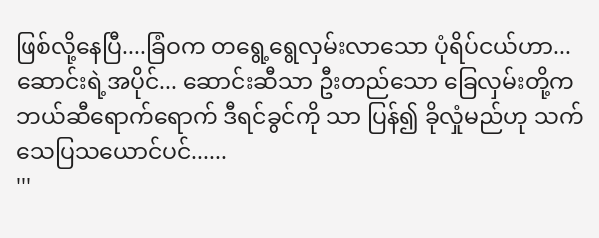ဖြစ်လို့နေပြီ....ခြံဝက တရွေ့ရွေလှမ်းလာသော ပုံရိပ်ငယ်ဟာ... ဆောင်းရဲ့အပိုင်... ဆောင်းဆီသာ ဦးတည်သော ခြေလှမ်းတို့က ဘယ်ဆီရောက်ရောက် ဒီရင်ခွင်ကို သာ ပြန်၍ ခိုလှုံမည်ဟု သက်သေပြသယောင်ပင်......
'''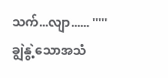သက်...လျာ...... '''''
ချွဲနွဲ့သောအသံ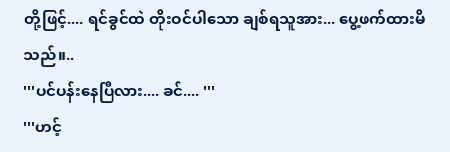တို့ဖြင့်.... ရင်ခွင်ထဲ တိုးဝင်ပါသော ချစ်ရသူအား... ပွေ့ဖက်ထားမိသည်။..
'''ပင်ပန်းနေပြီလား.... ခင်.... '''
'''ဟင့်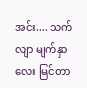အင်း.... သက်လျာ မျက်နှာလေး မြင်တာ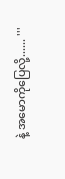နဲ့ အမောကိုပြေလို့...... '''